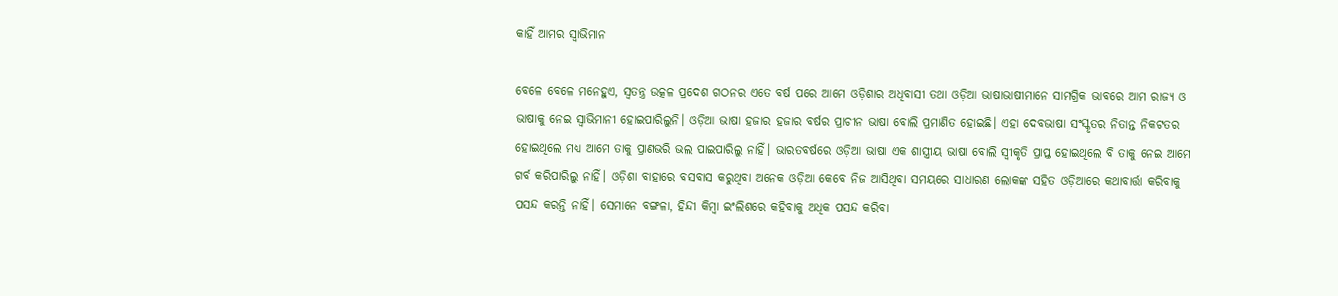କାହିଁ ଆମର ସ୍ବାଭିମାନ

ବେଳେ ବେଳେ ମନେହୁଏ, ସ୍ବତନ୍ତ୍ର ଉତ୍କଳ ପ୍ରଦେଶ ଗଠନର ଏତେ ବର୍ଷ ପରେ ଆମେ ଓଡ଼ିଶାର ଅଧିବାସୀ ତଥା ଓଡ଼ିଆ ଭାଷାଭାଷୀମାନେ ସାମଗ୍ରିକ ଭାବରେ ଆମ ରାଜ୍ୟ ଓ ଭାଷାକୁ ନେଇ ସ୍ବାଭିମାନୀ ହୋଇପାରିଲୁନି। ଓଡ଼ିଆ ଭାଷା ହଜାର ହଜାର ବର୍ଷର ପ୍ରାଚୀନ ଭାଷା ବୋଲି ପ୍ରମାଣିତ ହୋଇଛି। ଏହା ଦେବଭାଷା ସଂସ୍କୃତର ନିତାନ୍ତ ନିକଟତର ହୋଇଥିଲେ ମଧ୍ୟ ଆମେ ତାକୁ ପ୍ରାଣଭରି ଭଲ ପାଇପାରିଲୁ ନାହିଁ। ଭାରତବର୍ଷରେ ଓଡ଼ିଆ ଭାଷା ଏକ ଶାସ୍ତ୍ରୀୟ ଭାଷା ବୋଲି ସ୍ବୀକୃତି ପ୍ରାପ୍ତ ହୋଇଥିଲେ ବି ତାକୁ ନେଇ ଆମେ ଗର୍ବ କରିପାରିଲୁ ନାହିଁ। ଓଡ଼ିଶା ବାହାରେ ବସବାସ କରୁଥିବା ଅନେକ ଓଡ଼ିଆ କେବେ ନିଜ ଆସିଥିବା ସମୟରେ ସାଧାରଣ ଲୋକଙ୍କ ସହିତ ଓଡ଼ିଆରେ କଥାବାର୍ତ୍ତା କରିବାକୁ ପସନ୍ଦ କରନ୍ତି ନାହିଁ। ସେମାନେ ବଙ୍ଗଳା, ହିନ୍ଦୀ କିମ୍ବା ଇଂଲିଶରେ କହିବାକୁ ଅଧିକ ପସନ୍ଦ କରିବା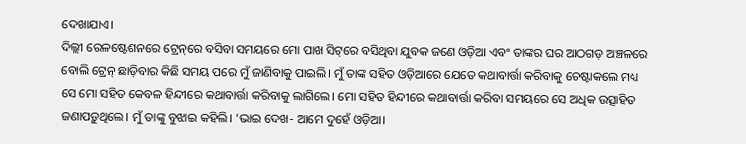ଦେଖାଯାଏ।
ଦିଲ୍ଲୀ ରେଳଷ୍ଟେଶନରେ ଟ୍ରେନ୍‌ରେ ବସିବା ସମୟରେ ମୋ ପାଖ ସିଟ୍‌ରେ ବସିଥିବା ଯୁବକ ଜଣେ ଓଡ଼ିଆ ଏବଂ ତାଙ୍କର ଘର ଆଠଗଡ଼ ଅଞ୍ଚଳରେ ବୋଲି ଟ୍ରେନ୍‌ ଛାଡ଼ିବାର କିଛି ସମୟ ପରେ ମୁଁ ଜାଣିବାକୁ ପାଇଲି। ମୁଁ ତାଙ୍କ ସହିତ ଓଡ଼ିଆରେ ଯେତେ କଥାବାର୍ତ୍ତା କରିବାକୁ ଚେଷ୍ଟାକଲେ ମଧ୍ୟ ସେ ମୋ ସହିତ କେବଳ ହିନ୍ଦୀରେ କଥାବାର୍ତ୍ତା କରିବାକୁ ଲାଗିଲେ। ମୋ ସହିତ ହିନ୍ଦୀରେ କଥାବାର୍ତ୍ତା କରିବା ସମୟରେ ସେ ଅଧିକ ଉତ୍ସାହିତ ଜଣାପଡ଼ୁଥିଲେ। ମୁଁ ତାଙ୍କୁ ବୁଝାଇ କହିଲି। ‘ଭାଇ ଦେଖ- ଆମେ ଦୁହେଁ ଓଡ଼ିଆ।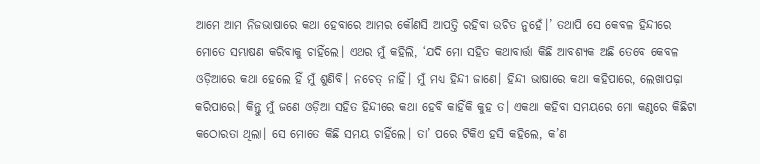ଆମେ ଆମ ନିଜଭାଷାରେ କଥା ହେବାରେ ଆମର କୌଣସି ଆପତ୍ତି ରହିବା ଉଚିତ ନୁହେଁ।’ ତଥାପି ସେ କେବଳ ହିନ୍ଦୀରେ ମୋତେ ସମ୍ଭାଷଣ କରିବାକୁ ଚାହିଁଲେ। ଏଥର ମୁଁ କହିଲି, ‘ଯଦି ମୋ ସହିତ କଥାବାର୍ତ୍ତା କିଛି ଆବଶ୍ୟକ ଅଛି ତେବେ କେବଳ ଓଡ଼ିଆରେ କଥା ହେଲେ ହିଁ ମୁଁ ଶୁଣିବି। ନଚେତ୍‌ ନାହିଁ। ମୁଁ ମଧ୍ୟ ହିନ୍ଦୀ ଜାଣେ। ହିନ୍ଦୀ ଭାଷାରେ କଥା କହିପାରେ, ଲେଖାପଢ଼ା କରିପାରେ। କିନ୍ତୁ ମୁଁ ଜଣେ ଓଡ଼ିଆ ସହିତ ହିନ୍ଦୀରେ କଥା ହେବି କାହିଁକି କୁହ ତ। ଏକଥା କହିବା ସମୟରେ ମୋ କଣ୍ଠରେ କିଛିଟା କଠୋରତା ଥିଲା। ସେ ମୋତେ କିଛି ସମୟ ଚାହିଁଲେ। ତା’ ପରେ ଟିକିଏ ହସି କହିଲେ, କ’ଣ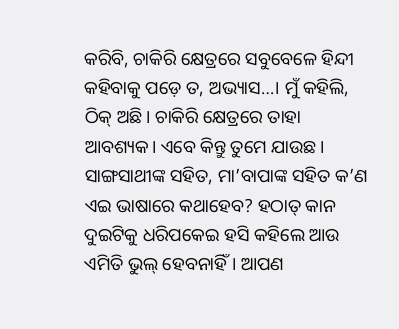କରିବି, ଚାକିରି କ୍ଷେତ୍ରରେ ସବୁବେଳେ ହିନ୍ଦୀ କହିବାକୁ ପଡ଼େ ତ, ଅଭ୍ୟାସ…। ମୁଁ କହିଲି, ଠିକ୍‌ ଅଛି। ଚାକିରି କ୍ଷେତ୍ରରେ ତାହା ଆବଶ୍ୟକ। ଏବେ କିନ୍ତୁ ତୁମେ ଯାଉଛ। ସାଙ୍ଗସାଥୀଙ୍କ ସହିତ, ମା’ବାପାଙ୍କ ସହିତ କ’ଣ ଏଇ ଭାଷାରେ କଥାହେବ? ହଠାତ୍‌ କାନ ଦୁଇଟିକୁ ଧରିପକେଇ ହସି କହିଲେ ଆଉ ଏମିତି ଭୁଲ୍‌ ହେବନାହିଁ। ଆପଣ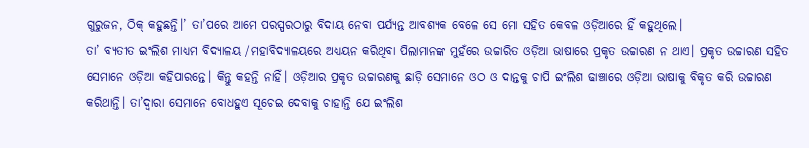ଗୁରୁଜନ, ଠିକ୍‌ କହୁଛନ୍ତି।’ ତା’ପରେ ଆମେ ପରସ୍ପରଠାରୁ ବିଦାୟ ନେବା ପର୍ଯ୍ୟନ୍ତ ଆବଶ୍ୟକ ବେଳେ ସେ ମୋ ସହିତ କେବଳ ଓଡ଼ିଆରେ ହିଁ କହୁଥିଲେ।
ତା’ ବ୍ୟତୀତ ଇଂଲିଶ ମାଧ୍ୟମ ବିଦ୍ୟାଳୟ /ମହାବିଦ୍ୟାଳୟରେ ଅଧ୍ୟୟନ କରିଥିବା ପିଲାମାନଙ୍କ ମୁହଁରେ ଉଚ୍ଚାରିତ ଓଡ଼ିଆ ଭାଷାରେ ପ୍ରକୃତ ଉଚ୍ଚାରଣ ନ ଥାଏ। ପ୍ରକୃତ ଉଚ୍ଚାରଣ ସହିତ ସେମାନେ ଓଡ଼ିଆ କହିପାରନ୍ତେ। କିନ୍ତୁ କହନ୍ତି ନାହିଁ। ଓଡ଼ିଆର ପ୍ରକୃତ ଉଚ୍ଚାରଣକୁ ଛାଡ଼ି ସେମାନେ ଓଠ ଓ ଦାନ୍ତକୁ ଚାପି ଇଂଲିଶ ଢାଞ୍ଚାରେ ଓଡ଼ିଆ ଭାଷାକୁ ବିକୃତ କରି ଉଚ୍ଚାରଣ କରିଥାନ୍ତି। ତା’ଦ୍ୱାରା ସେମାନେ ବୋଧହୁଏ ସୂଚେଇ ଦେବାକୁ ଚାହାନ୍ତି ଯେ ଇଂଲିଶ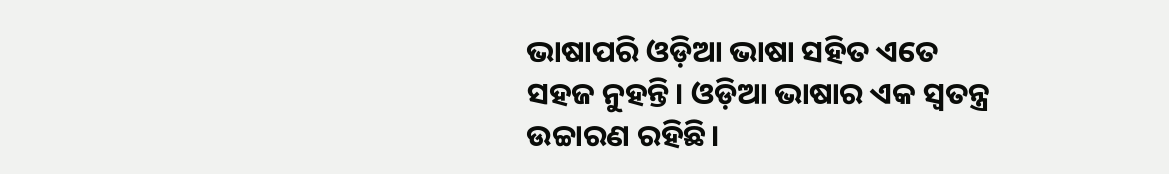ଭାଷାପରି ଓଡ଼ିଆ ଭାଷା ସହିତ ଏତେ ସହଜ ନୁହନ୍ତି। ଓଡ଼ିଆ ଭାଷାର ଏକ ସ୍ବତନ୍ତ୍ର ଉଚ୍ଚାରଣ ରହିଛି।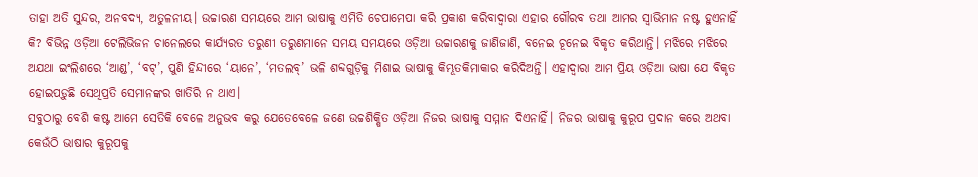ତାହା ଅତି ସୁନ୍ଦର, ଅନବଦ୍ୟ, ଅତୁଳନୀୟ। ଉଚ୍ଚାରଣ ସମୟରେ ଆମ ଭାଷାକୁ ଏମିତି ଚେପାମେପା କରି ପ୍ରକାଶ କରିବାଦ୍ୱାରା ଏହାର ଗୌରବ ତଥା ଆମର ସ୍ବାଭିମାନ ନଷ୍ଟ ହୁଏନାହିଁ କି? ବିଭିନ୍ନ ଓଡ଼ିଆ ଟେଲିଭିଜନ ଚାନେଲରେ କାର୍ଯ୍ୟରତ ତରୁଣୀ ତରୁଣମାନେ ସମୟ ସମୟରେ ଓଡ଼ିଆ ଉଚ୍ଚାରଣକୁ ଜାଣିଜାଣି, ବନେଇ ଚୂନେଇ ବିକୃତ କରିଥାନ୍ତି। ମଝିରେ ମଝିରେ ଅଯଥା ଇଂଲିଶରେ ‘ଆଣ୍ଡ’, ‘ବଟ୍‌’, ପୁଣି ହିନ୍ଦୀରେ ‘ୟାନେ’, ‘ମତଲବ୍‌’ ଭଳି ଶବ୍ଦଗୁଡ଼ିକୁ ମିଶାଇ ଭାଷାକୁ କିମ୍ଭୂତକିମାକାର କରିଦିଅନ୍ତି। ଏହାଦ୍ୱାରା ଆମ ପ୍ରିୟ ଓଡ଼ିଆ ଭାଷା ଯେ ବିକୃତ ହୋଇପଡ଼ୁଛି ସେଥିପ୍ରତି ସେମାନଙ୍କର ଖାତିରି ନ ଥାଏ।
ସବୁଠାରୁ ବେଶି କଷ୍ଟ ଆମେ ସେତିକି ବେଳେ ଅନୁଭବ କରୁ ଯେତେବେଳେ ଜଣେ ଉଚ୍ଚଶିକ୍ଷିତ ଓଡ଼ିଆ ନିଜର ଭାଷାକୁ ସମ୍ମାନ ଦିଏନାହିଁ। ନିଜର ଭାଷାକୁ କୁରୂପ ପ୍ରଦାନ କରେ ଅଥବା କେଉଁଠି ଭାଷାର କୁରୂପକୁ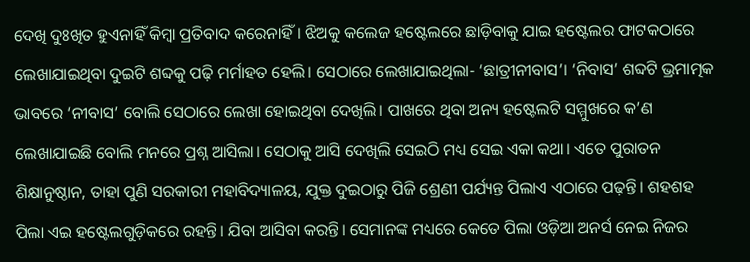ଦେଖି ଦୁଃଖିତ ହୁଏନାହିଁ କିମ୍ବା ପ୍ରତିବାଦ କରେନାହିଁ। ଝିଅକୁ କଲେଜ ହଷ୍ଟେଲରେ ଛାଡ଼ିବାକୁ ଯାଇ ହଷ୍ଟେଲର ଫାଟକଠାରେ ଲେଖାଯାଇଥିବା ଦୁଇଟି ଶବ୍ଦକୁ ପଢ଼ି ମର୍ମାହତ ହେଲି। ସେଠାରେ ଲେଖାଯାଇଥିଲା- ‘ଛାତ୍ରୀନୀବାସ’। ‘ନିବାସ’ ଶବ୍ଦଟି ଭ୍ରମାତ୍ମକ ଭାବରେ ‘ନୀବାସ’ ବୋଲି ସେଠାରେ ଲେଖା ହୋଇଥିବା ଦେଖିଲି। ପାଖରେ ଥିବା ଅନ୍ୟ ହଷ୍ଟେଲଟି ସମ୍ମୁଖରେ କ’ଣ ଲେଖାଯାଇଛି ବୋଲି ମନରେ ପ୍ରଶ୍ନ ଆସିଲା। ସେଠାକୁ ଆସି ଦେଖିଲି ସେଇଠି ମଧ୍ୟ ସେଇ ଏକା କଥା। ଏତେ ପୁରାତନ ଶିକ୍ଷାନୁଷ୍ଠାନ, ତାହା ପୁଣି ସରକାରୀ ମହାବିଦ୍ୟାଳୟ, ଯୁକ୍ତ ଦୁଇଠାରୁ ପିଜି ଶ୍ରେଣୀ ପର୍ଯ୍ୟନ୍ତ ପିଲାଏ ଏଠାରେ ପଢ଼ନ୍ତି। ଶହଶହ ପିଲା ଏଇ ହଷ୍ଟେଲଗୁଡ଼ିକରେ ରହନ୍ତି। ଯିବା ଆସିବା କରନ୍ତି। ସେମାନଙ୍କ ମଧ୍ୟରେ କେତେ ପିଲା ଓଡ଼ିଆ ଅନର୍ସ ନେଇ ନିଜର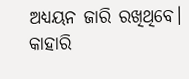ଅଧ୍ୟୟନ ଜାରି ରଖିଥିବେ। କାହାରି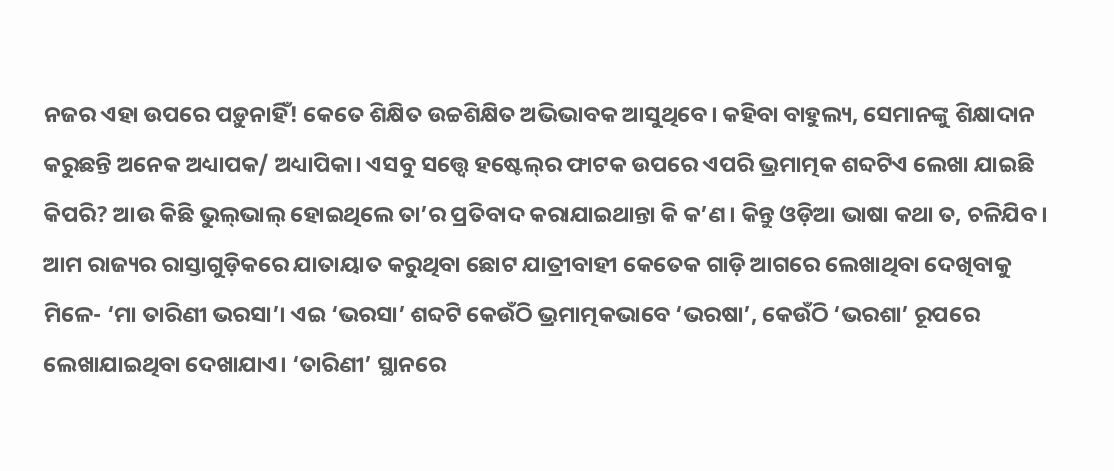ନଜର ଏହା ଉପରେ ପଡ଼ୁନାହିଁ! କେତେ ଶିକ୍ଷିତ ଉଚ୍ଚଶିକ୍ଷିତ ଅଭିଭାବକ ଆସୁଥିବେ। କହିବା ବାହୁଲ୍ୟ, ସେମାନଙ୍କୁ ଶିକ୍ଷାଦାନ କରୁଛନ୍ତି ଅନେକ ଅଧ୍ୟାପକ/ ଅଧ୍ୟାପିକା। ଏସବୁ ସତ୍ତ୍ୱେ ହଷ୍ଟେଲ୍‌ର ଫାଟକ ଉପରେ ଏପରି ଭ୍ରମାତ୍ମକ ଶବ୍ଦଟିଏ ଲେଖା ଯାଇଛି କିପରି? ଆଉ କିଛି ଭୁଲ୍‌ଭାଲ୍‌ ହୋଇଥିଲେ ତା’ର ପ୍ରତିବାଦ କରାଯାଇଥାନ୍ତା କି କ’ଣ। କିନ୍ତୁ ଓଡ଼ିଆ ଭାଷା କଥା ତ, ଚଳିଯିବ।
ଆମ ରାଜ୍ୟର ରାସ୍ତାଗୁଡ଼ିକରେ ଯାତାୟାତ କରୁଥିବା ଛୋଟ ଯାତ୍ରୀବାହୀ କେତେକ ଗାଡ଼ି ଆଗରେ ଲେଖାଥିବା ଦେଖିବାକୁ ମିଳେ- ‘ମା ତାରିଣୀ ଭରସା’। ଏଇ ‘ଭରସା’ ଶବ୍ଦଟି କେଉଁଠି ଭ୍ରମାତ୍ମକଭାବେ ‘ଭରଷା’, କେଉଁଠି ‘ଭରଶା’ ରୂପରେ ଲେଖାଯାଇଥିବା ଦେଖାଯାଏ। ‘ତାରିଣୀ’ ସ୍ଥାନରେ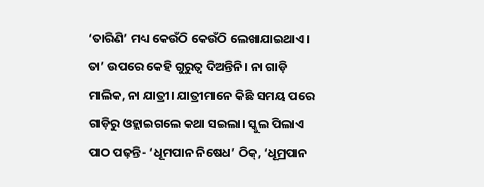‘ତାରିଣି’ ମଧ୍ୟ କେଉଁଠି କେଉଁଠି ଲେଖାଯାଇଥାଏ। ତା’ ଉପରେ କେହି ଗୁରୁତ୍ୱ ଦିଅନ୍ତିନି। ନା ଗାଡ଼ି ମାଲିକ, ନା ଯାତ୍ରୀ। ଯାତ୍ରୀମାନେ କିଛି ସମୟ ପରେ ଗାଡ଼ିରୁ ଓହ୍ଲାଇଗଲେ କଥା ସଇଲା। ସ୍କୁଲ ପିଲାଏ ପାଠ ପଢ଼ନ୍ତି- ‘ଧୂମପାନ ନିଷେଧ’ ଠିକ୍‌, ‘ଧୂମ୍ରପାନ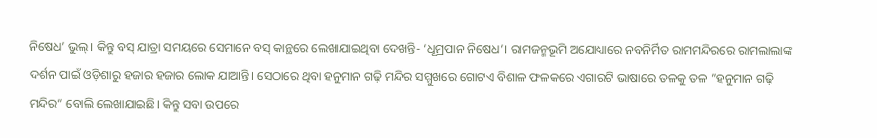ନିଷେଧ’ ଭୁଲ୍‌। କିନ୍ତୁ ବସ୍‌ ଯାତ୍ରା ସମୟରେ ସେମାନେ ବସ୍‌ କାନ୍ଥରେ ଲେଖାଯାଇଥିବା ଦେଖନ୍ତି- ‘ଧୂମ୍ରପାନ ନିଷେଧ’। ରାମଜନ୍ମଭୂମି ଅଯୋଧ୍ୟାରେ ନବନିର୍ମିତ ରାମମନ୍ଦିରରେ ରାମଲାଲାଙ୍କ ଦର୍ଶନ ପାଇଁ ଓଡ଼ିଶାରୁ ହଜାର ହଜାର ଲୋକ ଯାଆନ୍ତି। ସେଠାରେ ଥିବା ହନୁମାନ ଗଢ଼ି ମନ୍ଦିର ସମ୍ମୁଖରେ ଗୋଟଏ ବିଶାଳ ଫଳକରେ ଏଗାରଟି ଭାଷାରେ ତଳକୁ ତଳ ”ହନୁମାନ ଗଢ଼ି ମନ୍ଦିର“ ବୋଲି ଲେଖାଯାଇଛି। କିନ୍ତୁ ସବା ଉପରେ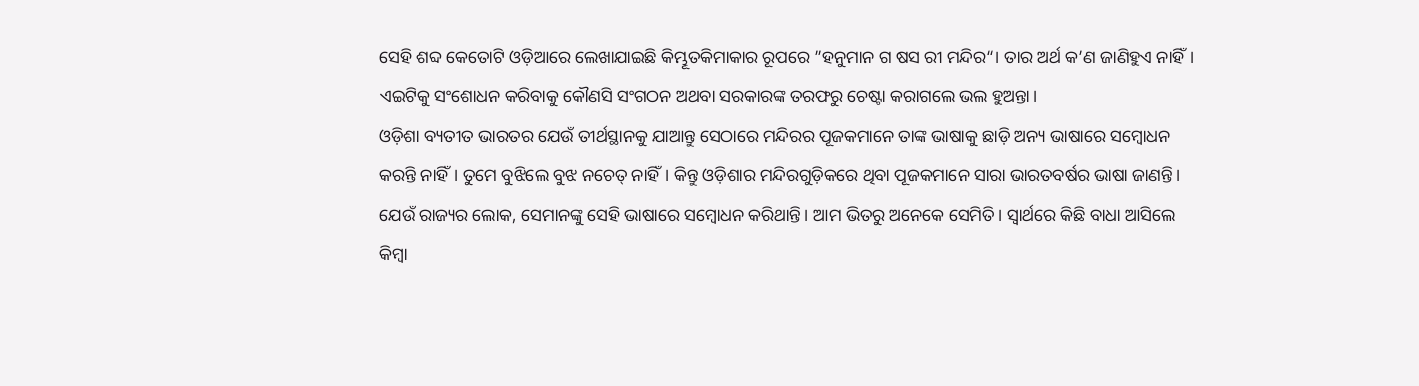ସେହି ଶବ୍ଦ କେତୋଟି ଓଡ଼ିଆରେ ଲେଖାଯାଇଛି କିମ୍ଭୂତକିମାକାର ରୂପରେ ”ହନୁମାନ ଗ ଷସ ରୀ ମନ୍ଦିର“। ତାର ଅର୍ଥ କ’ଣ ଜାଣିହୁଏ ନାହିଁ। ଏଇଟିକୁ ସଂଶୋଧନ କରିବାକୁ କୌଣସି ସଂଗଠନ ଅଥବା ସରକାରଙ୍କ ତରଫରୁ ଚେଷ୍ଟା କରାଗଲେ ଭଲ ହୁଅନ୍ତା।
ଓଡ଼ିଶା ବ୍ୟତୀତ ଭାରତର ଯେଉଁ ତୀର୍ଥସ୍ଥାନକୁ ଯାଆନ୍ତୁ ସେଠାରେ ମନ୍ଦିରର ପୂଜକମାନେ ତାଙ୍କ ଭାଷାକୁ ଛାଡ଼ି ଅନ୍ୟ ଭାଷାରେ ସମ୍ବୋଧନ କରନ୍ତି ନାହିଁ। ତୁମେ ବୁଝିଲେ ବୁଝ ନଚେତ୍‌ ନାହିଁ। କିନ୍ତୁ ଓଡ଼ିଶାର ମନ୍ଦିରଗୁଡ଼ିକରେ ଥିବା ପୂଜକମାନେ ସାରା ଭାରତବର୍ଷର ଭାଷା ଜାଣନ୍ତି। ଯେଉଁ ରାଜ୍ୟର ଲୋକ, ସେମାନଙ୍କୁ ସେହି ଭାଷାରେ ସମ୍ବୋଧନ କରିଥାନ୍ତି। ଆମ ଭିତରୁ ଅନେକେ ସେମିତି। ସ୍ବାର୍ଥରେ କିଛି ବାଧା ଆସିଲେ କିମ୍ବା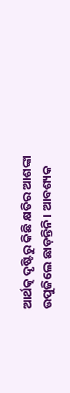ଆର୍ଥତ୍କ ଦୃଷ୍ଟିରୁ କିଛି କ୍ଷତିର ଆଶଙ୍କା ଉପୁଜିଲେ ଛାଡ଼ନ୍ତିନି। ଆବଶ୍ୟକ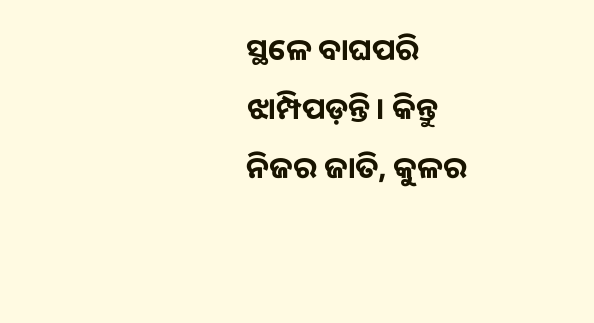ସ୍ଥଳେ ବାଘପରି ଝାମ୍ପିପଡ଼ନ୍ତି। କିନ୍ତୁ ନିଜର ଜାତି, କୁଳର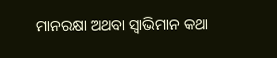ମାନରକ୍ଷା ଅଥବା ସ୍ବାଭିମାନ କଥା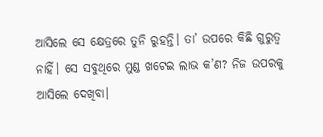ଆସିଲେ ସେ କ୍ଷେତ୍ରରେ ତୁନି ରୁହନ୍ତି। ତା’ ଉପରେ କିଛି ଗୁରୁତ୍ୱ ନାହିଁ। ସେ ସବୁଥିରେ ମୁଣ୍ଡ ଖଟେଇ ଲାଭ କ’ଣ? ନିଜ ଉପରକୁ ଆସିଲେ ଦେଖିବା।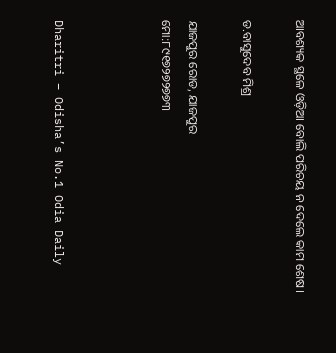ଆବଶ୍ୟକ ସ୍ଥଳେ ଓଡ଼ିଆ ବୋଲି ପରିଚୟ ନ ଦେଲେ କାମ ଶେଷ।

ଡ.ବାସୁଦେବ ମିଶ୍ର

ଯାଜପୁର ରୋଡ, ଯାଜପୁର
ମୋ:୮୯୧୭୨୭୨୭୭୩



Dharitri – Odisha’s No.1 Odia Daily